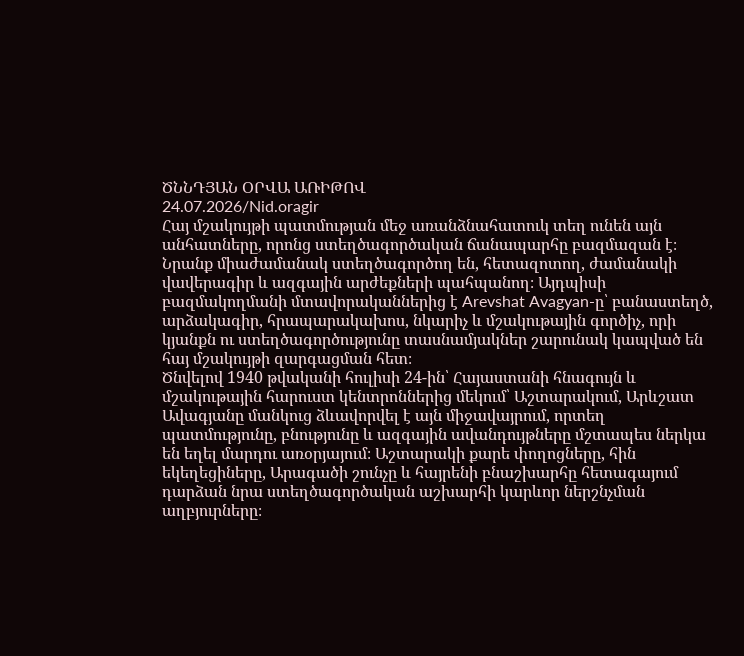ԾՆՆԴՅԱՆ ՕՐՎԱ ԱՌԻԹՈՎ
24.07.2026/Nid.oragir
Հայ մշակույթի պատմության մեջ առանձնահատուկ տեղ ունեն այն անհատները, որոնց ստեղծագործական ճանապարհը բազմազան է։ Նրանք միաժամանակ ստեղծագործող են, հետազոտող, ժամանակի վավերագիր և ազգային արժեքների պահպանող։ Այդպիսի բազմակողմանի մտավորականներից է Arevshat Avagyan-ը՝ բանաստեղծ, արձակագիր, հրապարակախոս, նկարիչ և մշակութային գործիչ, որի կյանքն ու ստեղծագործությունը տասնամյակներ շարունակ կապված են հայ մշակույթի զարգացման հետ։
Ծնվելով 1940 թվականի հուլիսի 24-ին՝ Հայաստանի հնագույն և մշակութային հարուստ կենտրոններից մեկում՝ Աշտարակում, Արևշատ Ավագյանը մանկուց ձևավորվել է այն միջավայրում, որտեղ պատմությունը, բնությունը և ազգային ավանդույթները մշտապես ներկա են եղել մարդու առօրյայում։ Աշտարակի քարե փողոցները, հին եկեղեցիները, Արագածի շունչը և հայրենի բնաշխարհը հետագայում դարձան նրա ստեղծագործական աշխարհի կարևոր ներշնչման աղբյուրները։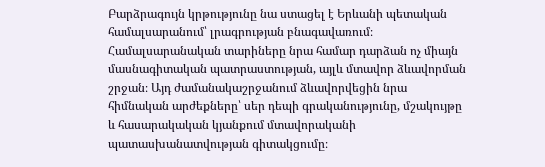Բարձրագույն կրթությունը նա ստացել է Երևանի պետական համալսարանում՝ լրագրության բնագավառում։ Համալսարանական տարիները նրա համար դարձան ոչ միայն մասնագիտական պատրաստության, այլև մտավոր ձևավորման շրջան։ Այդ ժամանակաշրջանում ձևավորվեցին նրա հիմնական արժեքները՝ սեր դեպի գրականությունը, մշակույթը և հասարակական կյանքում մտավորականի պատասխանատվության գիտակցումը։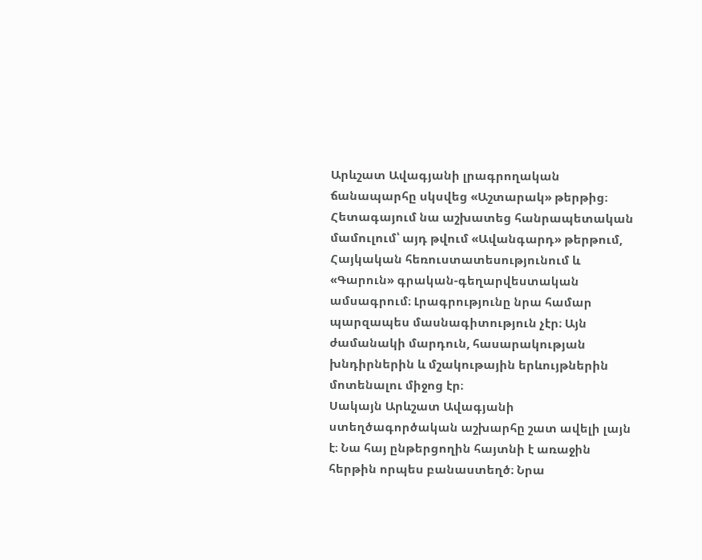Արևշատ Ավագյանի լրագրողական ճանապարհը սկսվեց «Աշտարակ» թերթից։ Հետագայում նա աշխատեց հանրապետական մամուլում՝ այդ թվում «Ավանգարդ» թերթում, Հայկական հեռուստատեսությունում և «Գարուն» գրական-գեղարվեստական ամսագրում։ Լրագրությունը նրա համար պարզապես մասնագիտություն չէր։ Այն ժամանակի մարդուն, հասարակության խնդիրներին և մշակութային երևույթներին մոտենալու միջոց էր։
Սակայն Արևշատ Ավագյանի ստեղծագործական աշխարհը շատ ավելի լայն է։ Նա հայ ընթերցողին հայտնի է առաջին հերթին որպես բանաստեղծ։ Նրա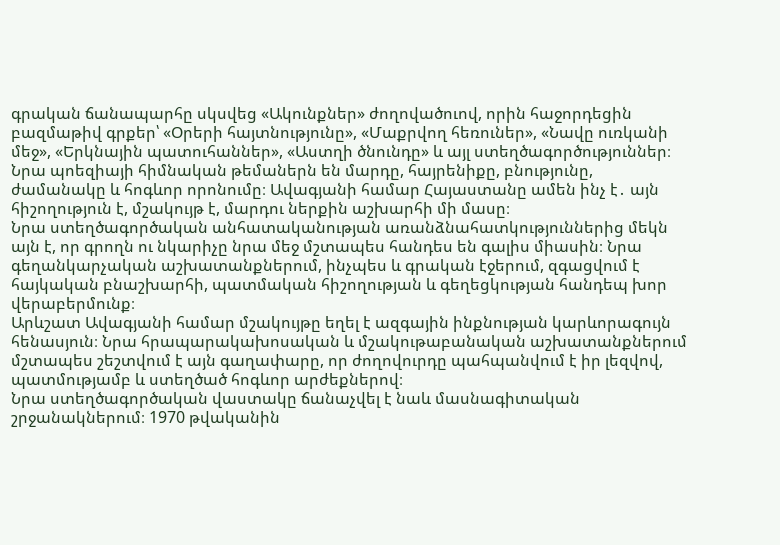գրական ճանապարհը սկսվեց «Ակունքներ» ժողովածուով, որին հաջորդեցին բազմաթիվ գրքեր՝ «Օրերի հայտնությունը», «Մաքրվող հեռուներ», «Նավը ուռկանի մեջ», «Երկնային պատուհաններ», «Աստղի ծնունդը» և այլ ստեղծագործություններ։
Նրա պոեզիայի հիմնական թեմաներն են մարդը, հայրենիքը, բնությունը, ժամանակը և հոգևոր որոնումը։ Ավագյանի համար Հայաստանը ամեն ինչ է․ այն հիշողություն է, մշակույթ է, մարդու ներքին աշխարհի մի մասը։
Նրա ստեղծագործական անհատականության առանձնահատկություններից մեկն այն է, որ գրողն ու նկարիչը նրա մեջ մշտապես հանդես են գալիս միասին։ Նրա գեղանկարչական աշխատանքներում, ինչպես և գրական էջերում, զգացվում է հայկական բնաշխարհի, պատմական հիշողության և գեղեցկության հանդեպ խոր վերաբերմունք։
Արևշատ Ավագյանի համար մշակույթը եղել է ազգային ինքնության կարևորագույն հենասյուն։ Նրա հրապարակախոսական և մշակութաբանական աշխատանքներում մշտապես շեշտվում է այն գաղափարը, որ ժողովուրդը պահպանվում է իր լեզվով, պատմությամբ և ստեղծած հոգևոր արժեքներով։
Նրա ստեղծագործական վաստակը ճանաչվել է նաև մասնագիտական շրջանակներում։ 1970 թվականին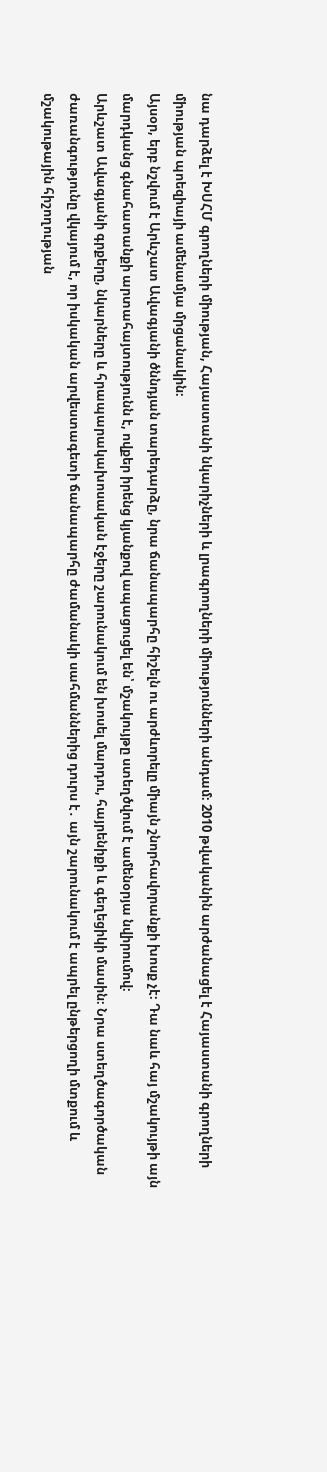նա դարձել է ԽՍՀՄ գրողների միության, Հայաստանի նկարիչների և լրագրողների միությունների անդամ։ 2010 թվականին արժանացել է Հայաստանի գրողների միության պոեզիայի ամենամյա մրցանակին։
Այսօր, երբ նշվում է Արևշատ Ավագյանի ծննդյան տարեդարձը, նրա ճանապարհը հիշելն ու արժևորելը միայն շնորհավորանքի խոսք չէ։ Դա նաև հայ մշակույթի այն մարդկանց գնահատանքի արտահայտությունն է, ովքեր իրենց կյանքով ապացուցել են՝ մշակույթը ստեղծվում է ամենօրյա նվիրումով։
Արևշատ Ավագյանի գրքերը, նկարները և հրապարակախոսական էջերը շարունակում են խոսել մարդու, հայրենիքի և գեղեցիկի մասին։ Նրա ստեղծագործական ժառանգությունը վկայում է, որ իսկական արվեստագետի ճանապարհը ժամանակի սահմաններից դուրս է․ այն շարունակում է ապրել ընթերցողի մտքում և մշակութային հիշողության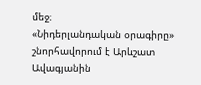մեջ։
«Նիդերլանդական օրագիրը» շնորհավորում է Արևշատ Ավագյանին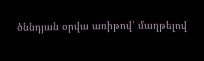ծննդյան օրվա առիթով՝ մաղթելով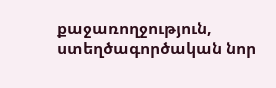քաջառողջություն, ստեղծագործական նոր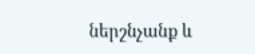ներշնչանք և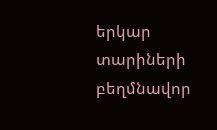երկար տարիների բեղմնավոր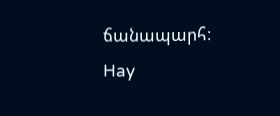ճանապարհ։
Hay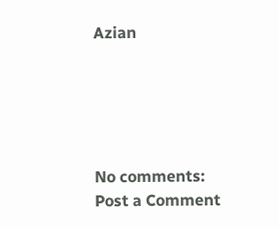Azian





No comments:
Post a Comment